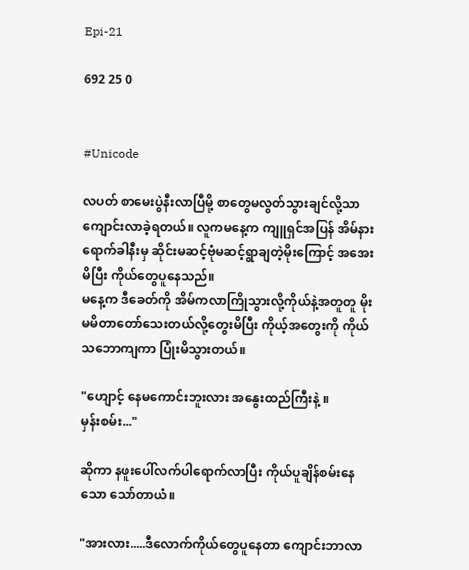Epi-21

692 25 0


#Unicode

လပတ် စာမေးပွဲနီးလာပြီမို့ စာတွေမလွတ်သွားချင်လို့သာ ကျောင်းလာခဲ့ရတယ်။ လူကမနေ့က ကျူရှင်အပြန် အိမ်နားရောက်ခါနီးမှ ဆိုင်းမဆင့်ဗုံမဆင့်ရွာချတဲ့မိုးကြောင့် အအေးမိပြီး ကိုယ်တွေပူနေသည်။
မနေ့က ဒီခေတ်ကို အိမ်ကလာကြိုသွားလို့ကိုယ်နဲ့အတူတူ မိုးမမိတာတော်သေးတယ်လို့တွေးမိပြီး ကိုယ့်အတွေးကို ကိုယ်သဘောကျကာ ပြုံးမိသွားတယ်။

"ဟျောင့် နေမကောင်းဘူးလား အနွေးထည်ကြီးနဲ့ ။
မှန်းစမ်း..."

ဆိုကာ နဖူးပေါ်လက်ပါရောက်လာပြီး ကိုယ်ပူချိန်စမ်းနေသော သော်တာယံ။

"အားလား.....ဒီလောက်ကိုယ်တွေပူနေတာ ကျောင်းဘာလာ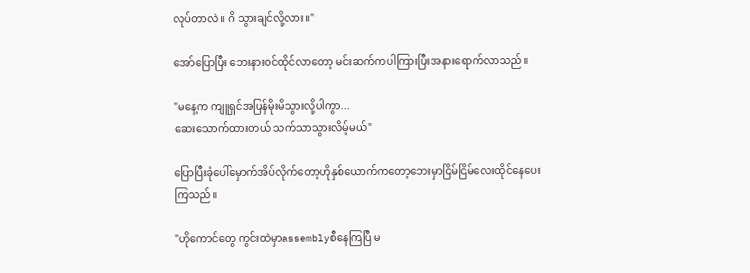လုပ်တာလဲ။ ဂိ သွားချင်လို့လား။"

အော်ပြောပြီး ဘေးနား၀င်ထိုင်လာတော့ မင်းဆက်ကပါကြားပြီးအနားရောက်လာသည်။

"မနေ့က ကျူရှင်အပြန်မိုးမိသွားလို့ပါကွာ...
ဆေးသောက်ထားတယ် သက်သာသွားလိမ့်မယ်"

ပြောပြီးခုံပေါ်မှောက်အိပ်လိုက်တော့ဟိုနှစ်ယောက်ကတော့ဘေးမှာငြိမ်ငြိမ်လေးထိုင်နေပေးကြသည်။

"ဟိုကောင်တွေ ကွင်းထဲမှာassemblyစီနေကြပြီ မ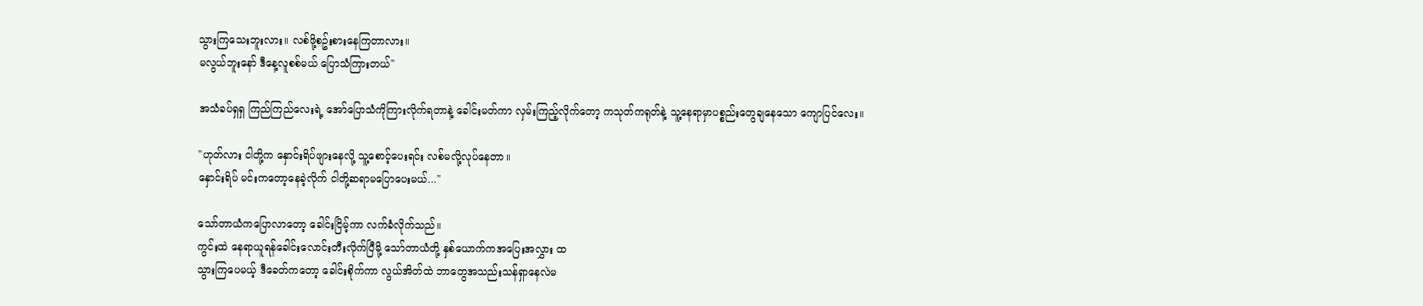သွားကြသေးဘူးလား။ လစ်ဖို့စဥ်းစားနေကြတာလား။
မလွယ်ဘူးနော် ဒီနေ့လူစစ်မယ် ပြောသံကြားတယ်"

အသံခပ်ရှရှ ကြည်ကြည်လေးရဲ့ အော်ပြောသံကိုကြားလိုက်ရတာနဲ့ ခေါင်းမတ်ကာ လှမ်းကြည့်လိုက်တော့ ကသုတ်ကရုတ်နဲ့ သူ့နေရာမှာပစ္စည်းတွေချနေသော ကျောပြင်လေး။

"ဟုတ်လား ငါတို့က နှောင်းရိပ်ဖျားနေလို့ သူ့စောင့်ပေးရင်း လစ်မလို့လုပ်နေတာ။
နှောင်းရိပ် မင်းကတော့နေခဲ့လိုက် ငါတို့ဆရာမပြောပေးမယ်..."

သော်တာယံကပြောလာတော့ ခေါင်းငြိမ့်ကာ လက်ခံလိုက်သည်။
ကွင်းထဲ နေရာယူရန်ခေါင်းလောင်းတီးလိုက်ပြီမို့ သော်တာယံတို့ နှစ်ယောက်ကအပြေးအလွှား ထ
သွားကြပေမယ့် ဒီခေတ်ကတော့ ခေါင်းစိုက်ကာ လွယ်အိတ်ထဲ ဘာတွေအသည်းသန်ရှာနေလဲမ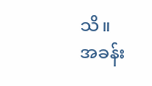သိ။
အခန်း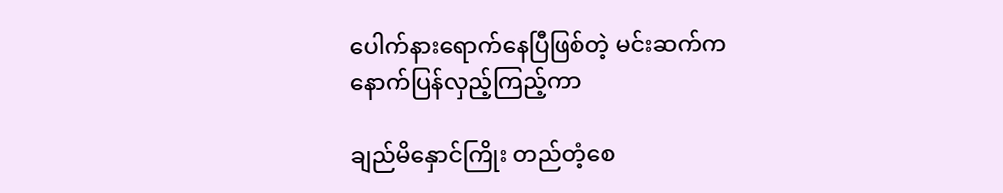ပေါက်နားရောက်နေပြီဖြစ်တဲ့ မင်းဆက်က
နောက်ပြန်လှည့်ကြည့်ကာ

ချည်မိနှောင်ကြိုး တည်တံ့စေ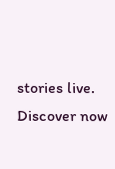stories live. Discover now